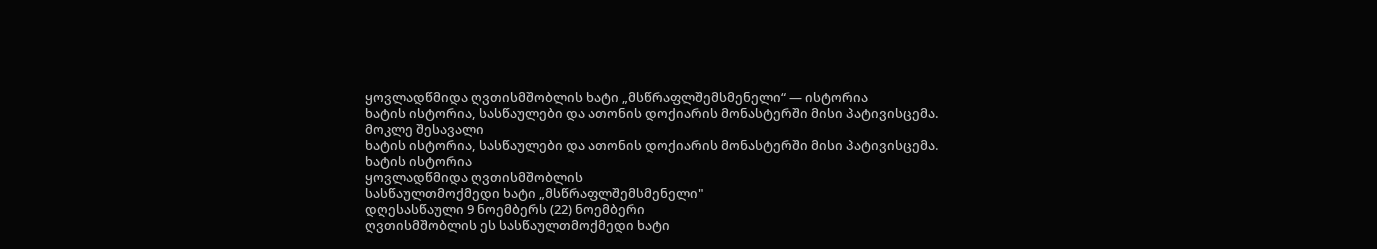ყოვლადწმიდა ღვთისმშობლის ხატი „მსწრაფლშემსმენელი“ — ისტორია
ხატის ისტორია, სასწაულები და ათონის დოქიარის მონასტერში მისი პატივისცემა.
მოკლე შესავალი
ხატის ისტორია, სასწაულები და ათონის დოქიარის მონასტერში მისი პატივისცემა.
ხატის ისტორია
ყოვლადწმიდა ღვთისმშობლის
სასწაულთმოქმედი ხატი „მსწრაფლშემსმენელი"
დღესასწაული 9 ნოემბერს (22) ნოემბერი
ღვთისმშობლის ეს სასწაულთმოქმედი ხატი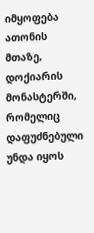იმყოფება ათონის მთაზე, დოქიარის
მონასტერში, რომელიც დაფუძნებული უნდა იყოს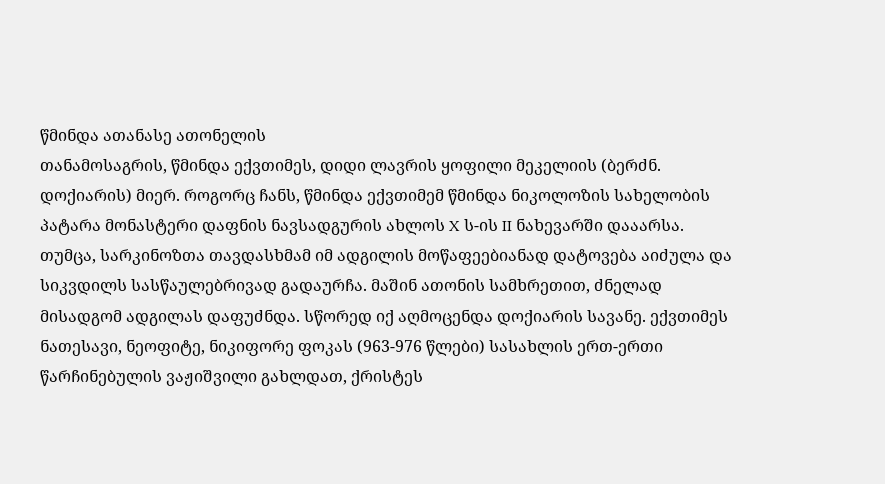წმინდა ათანასე ათონელის
თანამოსაგრის, წმინდა ექვთიმეს, დიდი ლავრის ყოფილი მეკელიის (ბერძნ.
დოქიარის) მიერ. როგორც ჩანს, წმინდა ექვთიმემ წმინდა ნიკოლოზის სახელობის
პატარა მონასტერი დაფნის ნავსადგურის ახლოს X ს-ის II ნახევარში დააარსა.
თუმცა, სარკინოზთა თავდასხმამ იმ ადგილის მოწაფეებიანად დატოვება აიძულა და
სიკვდილს სასწაულებრივად გადაურჩა. მაშინ ათონის სამხრეთით, ძნელად
მისადგომ ადგილას დაფუძნდა. სწორედ იქ აღმოცენდა დოქიარის სავანე. ექვთიმეს
ნათესავი, ნეოფიტე, ნიკიფორე ფოკას (963-976 წლები) სასახლის ერთ-ერთი
წარჩინებულის ვაჟიშვილი გახლდათ, ქრისტეს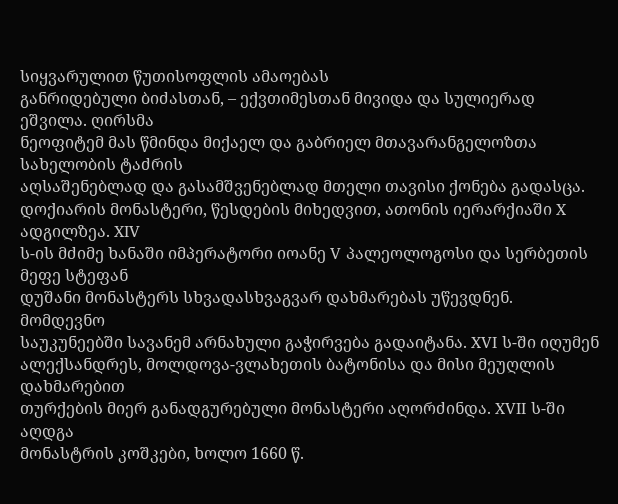სიყვარულით წუთისოფლის ამაოებას
განრიდებული ბიძასთან, – ექვთიმესთან მივიდა და სულიერად ეშვილა. ღირსმა
ნეოფიტემ მას წმინდა მიქაელ და გაბრიელ მთავარანგელოზთა სახელობის ტაძრის
აღსაშენებლად და გასამშვენებლად მთელი თავისი ქონება გადასცა.
დოქიარის მონასტერი, წესდების მიხედვით, ათონის იერარქიაში X ადგილზეა. XIV
ს-ის მძიმე ხანაში იმპერატორი იოანე V პალეოლოგოსი და სერბეთის მეფე სტეფან
დუშანი მონასტერს სხვადასხვაგვარ დახმარებას უწევდნენ. მომდევნო
საუკუნეებში სავანემ არნახული გაჭირვება გადაიტანა. XVI ს-ში იღუმენ
ალექსანდრეს, მოლდოვა-ვლახეთის ბატონისა და მისი მეუღლის დახმარებით
თურქების მიერ განადგურებული მონასტერი აღორძინდა. XVII ს-ში აღდგა
მონასტრის კოშკები, ხოლო 1660 წ.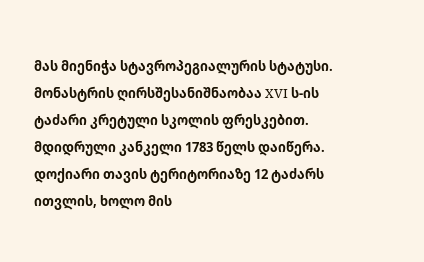მას მიენიჭა სტავროპეგიალურის სტატუსი.
მონასტრის ღირსშესანიშნაობაა XVI ს-ის ტაძარი კრეტული სკოლის ფრესკებით.
მდიდრული კანკელი 1783 წელს დაიწერა. დოქიარი თავის ტერიტორიაზე 12 ტაძარს
ითვლის, ხოლო მის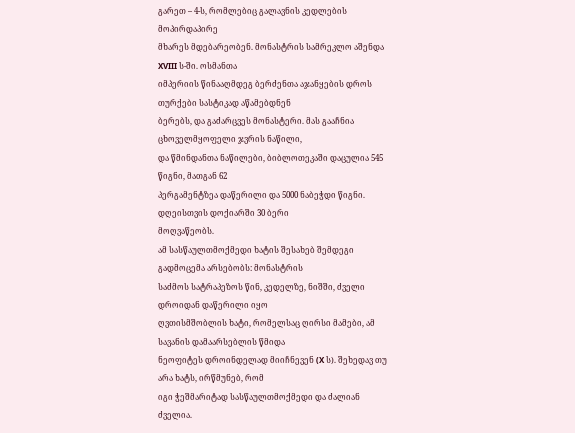გარეთ – 4-ს, რომლებიც გალავნის კედლების მოპირდაპირე
მხარეს მდებარეობენ. მონასტრის სამრეკლო აშენდა XVIII ს-ში. ოსმანთა
იმპერიის წინააღმდეგ ბერძენთა აჯანყების დროს თურქები სასტიკად აწამებდნენ
ბერებს, და გაძარცვეს მონასტერი. მას გააჩნია ცხოველმყოფელი ჯვრის ნაწილი,
და წმინდანთა ნაწილები, ბიბლოთეკაში დაცულია 545 წიგნი, მათგან 62
პერგამენტზეა დაწერილი და 5000 ნაბეჭდი წიგნი. დღეისთვის დოქიარში 30 ბერი
მოღვაწეობს.
ამ სასწაულთმოქმედი ხატის შესახებ შემდეგი გადმოცემა არსებობს: მონასტრის
საძმოს სატრაპეზოს წინ, კედელზე, ნიშში, ძველი დროიდან დაწერილი იყო
ღვთისმშობლის ხატი, რომელსაც ღირსი მამები, ამ სავანის დამაარსებლის წმიდა
ნეოფიტეს დროინდელად მიიჩნევენ (X ს). შეხედავ თუ არა ხატს, ირწმუნებ, რომ
იგი ჭეშმარიტად სასწაულთმოქმედი და ძალიან ძველია.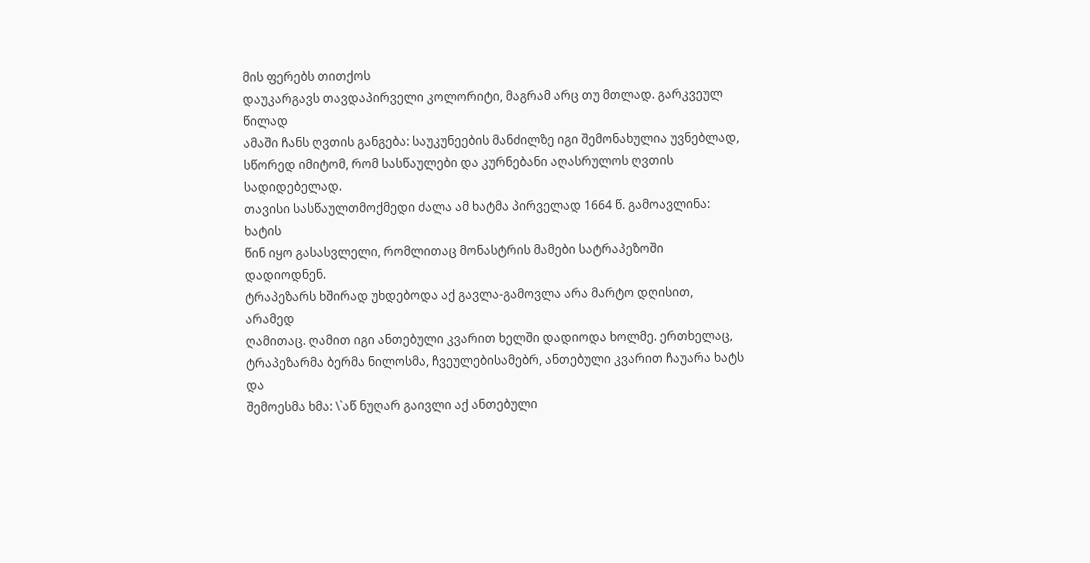მის ფერებს თითქოს
დაუკარგავს თავდაპირველი კოლორიტი, მაგრამ არც თუ მთლად. გარკვეულ წილად
ამაში ჩანს ღვთის განგება: საუკუნეების მანძილზე იგი შემონახულია უვნებლად,
სწორედ იმიტომ, რომ სასწაულები და კურნებანი აღასრულოს ღვთის სადიდებელად.
თავისი სასწაულთმოქმედი ძალა ამ ხატმა პირველად 1664 წ. გამოავლინა: ხატის
წინ იყო გასასვლელი, რომლითაც მონასტრის მამები სატრაპეზოში დადიოდნენ.
ტრაპეზარს ხშირად უხდებოდა აქ გავლა-გამოვლა არა მარტო დღისით, არამედ
ღამითაც. ღამით იგი ანთებული კვარით ხელში დადიოდა ხოლმე. ერთხელაც,
ტრაპეზარმა ბერმა ნილოსმა, ჩვეულებისამებრ, ანთებული კვარით ჩაუარა ხატს და
შემოესმა ხმა: \`აწ ნუღარ გაივლი აქ ანთებული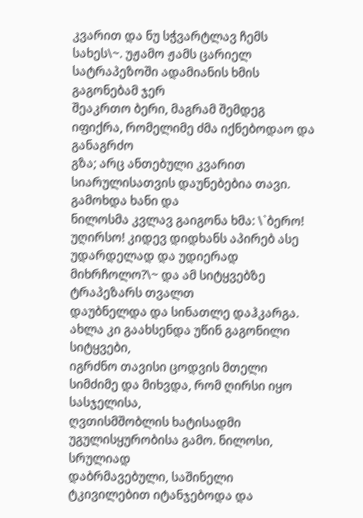კვარით და ნუ სჭვარტლავ ჩემს
სახეს\~. უჟამო ჟამს ცარიელ სატრაპეზოში ადამიანის ხმის გაგონებამ ჯერ
შეაკრთო ბერი, მაგრამ შემდეგ იფიქრა, რომელიმე ძმა იქნებოდაო და განაგრძო
გზა; არც ანთებული კვარით სიარულისათვის დაუნებებია თავი. გამოხდა ხანი და
ნილოსმა კვლავ გაიგონა ხმა: \`ბერო! უღირსო! კიდევ დიდხანს აპირებ ასე
უდარდელად და უდიერად მიხრჩოლო?\~ და ამ სიტყვებზე ტრაპეზარს თვალთ
დაუბნელდა და სინათლე დაჰკარგა. ახლა კი გაახსენდა უწინ გაგონილი სიტყვები,
იგრძნო თავისი ცოდვის მთელი სიმძიმე და მიხვდა, რომ ღირსი იყო სასჯელისა,
ღვთისმშობლის ხატისადმი უგულისყურობისა გამო. ნილოსი, სრულიად
დაბრმავებული, საშინელი ტკივილებით იტანჯებოდა და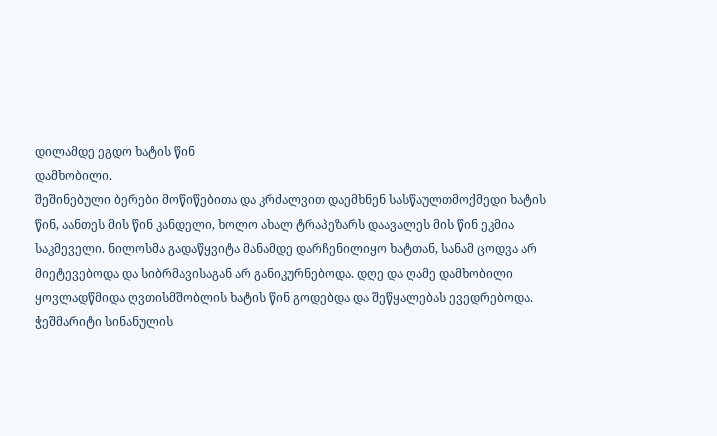დილამდე ეგდო ხატის წინ
დამხობილი.
შეშინებული ბერები მოწიწებითა და კრძალვით დაემხნენ სასწაულთმოქმედი ხატის
წინ, აანთეს მის წინ კანდელი, ხოლო ახალ ტრაპეზარს დაავალეს მის წინ ეკმია
საკმეველი. ნილოსმა გადაწყვიტა მანამდე დარჩენილიყო ხატთან, სანამ ცოდვა არ
მიეტევებოდა და სიბრმავისაგან არ განიკურნებოდა. დღე და ღამე დამხობილი
ყოვლადწმიდა ღვთისმშობლის ხატის წინ გოდებდა და შეწყალებას ევედრებოდა.
ჭეშმარიტი სინანულის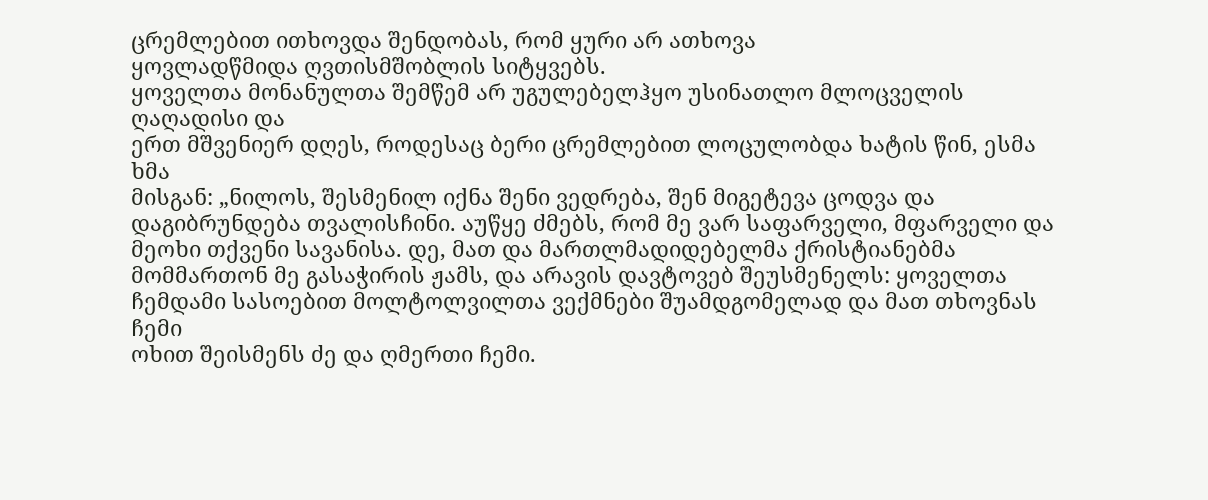ცრემლებით ითხოვდა შენდობას, რომ ყური არ ათხოვა
ყოვლადწმიდა ღვთისმშობლის სიტყვებს.
ყოველთა მონანულთა შემწემ არ უგულებელჰყო უსინათლო მლოცველის ღაღადისი და
ერთ მშვენიერ დღეს, როდესაც ბერი ცრემლებით ლოცულობდა ხატის წინ, ესმა ხმა
მისგან: „ნილოს, შესმენილ იქნა შენი ვედრება, შენ მიგეტევა ცოდვა და
დაგიბრუნდება თვალისჩინი. აუწყე ძმებს, რომ მე ვარ საფარველი, მფარველი და
მეოხი თქვენი სავანისა. დე, მათ და მართლმადიდებელმა ქრისტიანებმა
მომმართონ მე გასაჭირის ჟამს, და არავის დავტოვებ შეუსმენელს: ყოველთა
ჩემდამი სასოებით მოლტოლვილთა ვექმნები შუამდგომელად და მათ თხოვნას ჩემი
ოხით შეისმენს ძე და ღმერთი ჩემი.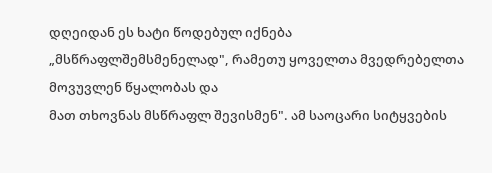დღეიდან ეს ხატი წოდებულ იქნება
„მსწრაფლშემსმენელად", რამეთუ ყოველთა მვედრებელთა მოვუვლენ წყალობას და
მათ თხოვნას მსწრაფლ შევისმენ". ამ საოცარი სიტყვების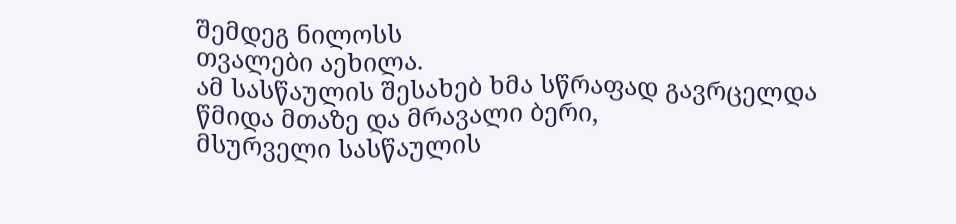შემდეგ ნილოსს
თვალები აეხილა.
ამ სასწაულის შესახებ ხმა სწრაფად გავრცელდა წმიდა მთაზე და მრავალი ბერი,
მსურველი სასწაულის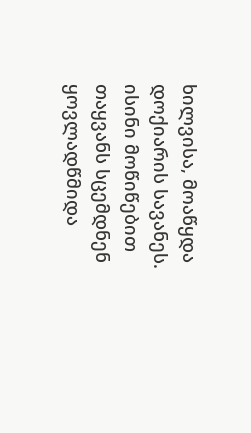ხილვისა, მოაწყდა დოქიარის სავანეს. ისინი მოწიწებით
თაყვანს სცემდნენ ყოვლადწმიდა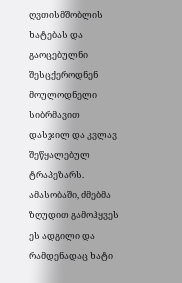ღვთისმშობლის ხატებას და გაოცებულნი
შესცქეროდნენ მოულოდნელი სიბრმავით დასჯილ და კვლავ შეწყალებულ ტრაპეზარს.
ამასობაში, ძმებმა ზღუდით გამოჰყვეს ეს ადგილი და რამდენადაც ხატი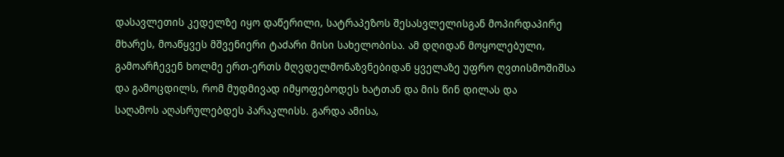დასავლეთის კედელზე იყო დაწერილი, სატრაპეზოს შესასვლელისგან მოპირდაპირე
მხარეს, მოაწყვეს მშვენიერი ტაძარი მისი სახელობისა. ამ დღიდან მოყოლებული,
გამოარჩევენ ხოლმე ერთ-ერთს მღვდელმონაზვნებიდან ყველაზე უფრო ღვთისმოშიშსა
და გამოცდილს, რომ მუდმივად იმყოფებოდეს ხატთან და მის წინ დილას და
საღამოს აღასრულებდეს პარაკლისს. გარდა ამისა,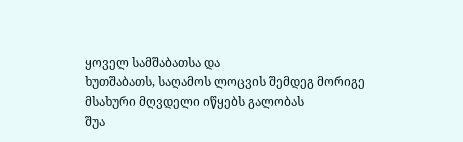ყოველ სამშაბათსა და
ხუთშაბათს, საღამოს ლოცვის შემდეგ მორიგე მსახური მღვდელი იწყებს გალობას
შუა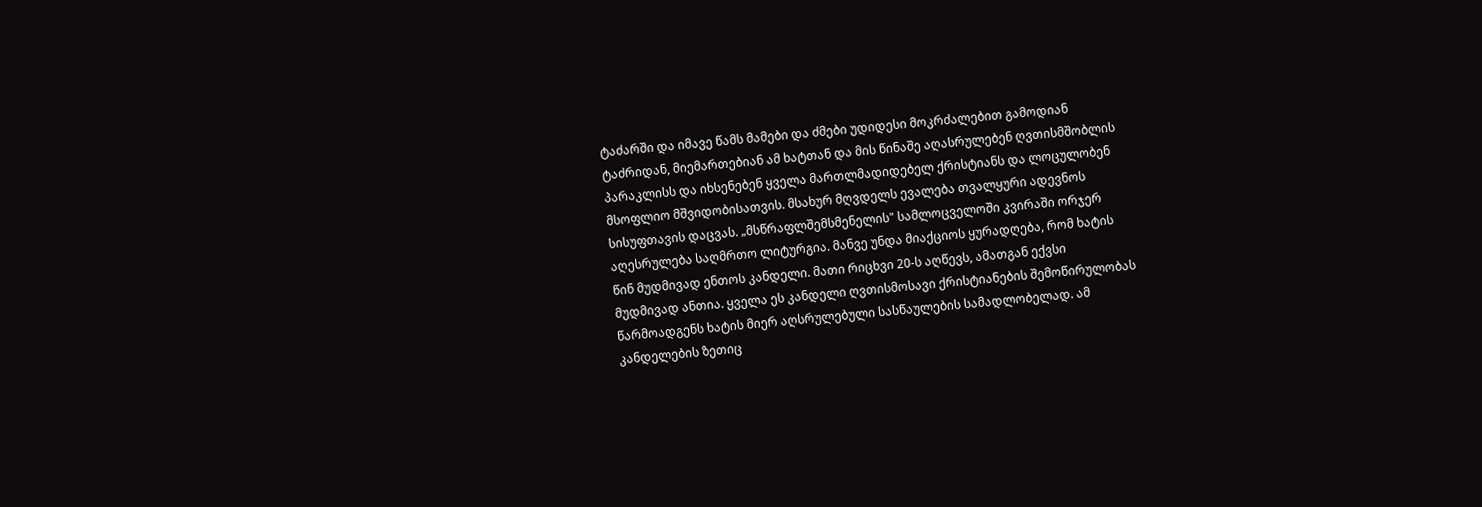ტაძარში და იმავე წამს მამები და ძმები უდიდესი მოკრძალებით გამოდიან
ტაძრიდან, მიემართებიან ამ ხატთან და მის წინაშე აღასრულებენ ღვთისმშობლის
პარაკლისს და იხსენებენ ყველა მართლმადიდებელ ქრისტიანს და ლოცულობენ
მსოფლიო მშვიდობისათვის. მსახურ მღვდელს ევალება თვალყური ადევნოს
სისუფთავის დაცვას. „მსწრაფლშემსმენელის" სამლოცველოში კვირაში ორჯერ
აღესრულება საღმრთო ლიტურგია. მანვე უნდა მიაქციოს ყურადღება, რომ ხატის
წინ მუდმივად ენთოს კანდელი. მათი რიცხვი 20-ს აღწევს, ამათგან ექვსი
მუდმივად ანთია. ყველა ეს კანდელი ღვთისმოსავი ქრისტიანების შემოწირულობას
წარმოადგენს ხატის მიერ აღსრულებული სასწაულების სამადლობელად. ამ
კანდელების ზეთიც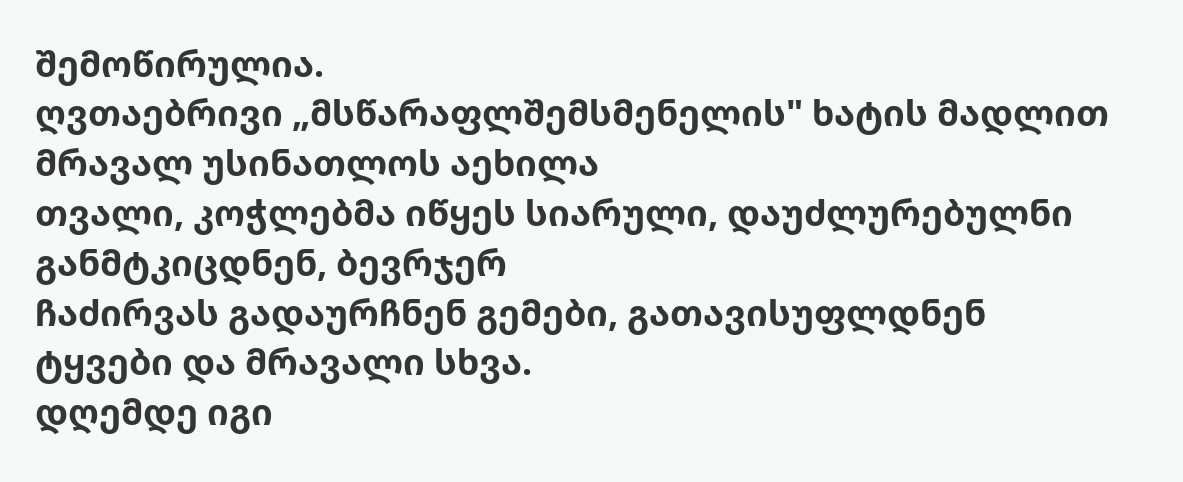შემოწირულია.
ღვთაებრივი „მსწარაფლშემსმენელის" ხატის მადლით მრავალ უსინათლოს აეხილა
თვალი, კოჭლებმა იწყეს სიარული, დაუძლურებულნი განმტკიცდნენ, ბევრჯერ
ჩაძირვას გადაურჩნენ გემები, გათავისუფლდნენ ტყვები და მრავალი სხვა.
დღემდე იგი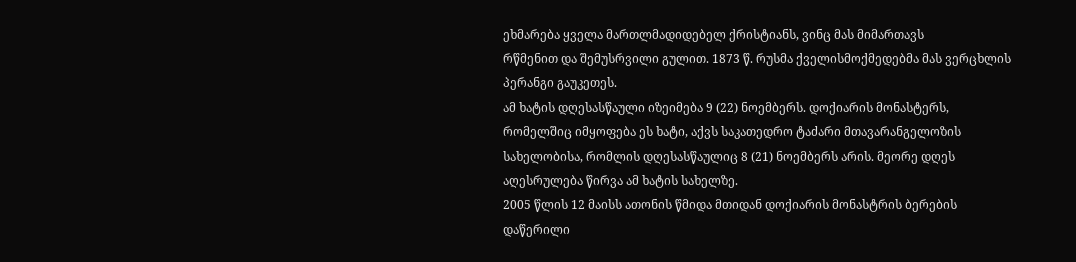ეხმარება ყველა მართლმადიდებელ ქრისტიანს, ვინც მას მიმართავს
რწმენით და შემუსრვილი გულით. 1873 წ. რუსმა ქველისმოქმედებმა მას ვერცხლის
პერანგი გაუკეთეს.
ამ ხატის დღესასწაული იზეიმება 9 (22) ნოემბერს. დოქიარის მონასტერს,
რომელშიც იმყოფება ეს ხატი, აქვს საკათედრო ტაძარი მთავარანგელოზის
სახელობისა, რომლის დღესასწაულიც 8 (21) ნოემბერს არის. მეორე დღეს
აღესრულება წირვა ამ ხატის სახელზე.
2005 წლის 12 მაისს ათონის წმიდა მთიდან დოქიარის მონასტრის ბერების
დაწერილი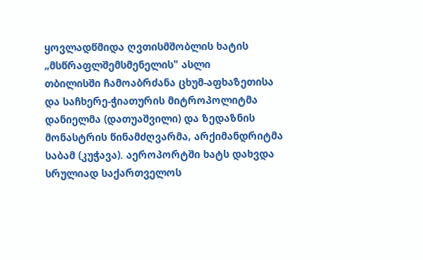ყოვლადწმიდა ღვთისმშობლის ხატის „მსწრაფლშემსმენელის" ასლი
თბილისში ჩამოაბრძანა ცხუმ-აფხაზეთისა და საჩხერე-ჭიათურის მიტროპოლიტმა
დანიელმა (დათუაშვილი) და ზედაზნის მონასტრის წინამძღვარმა, არქიმანდრიტმა
საბამ (კუჭავა). აეროპორტში ხატს დახვდა სრულიად საქართველოს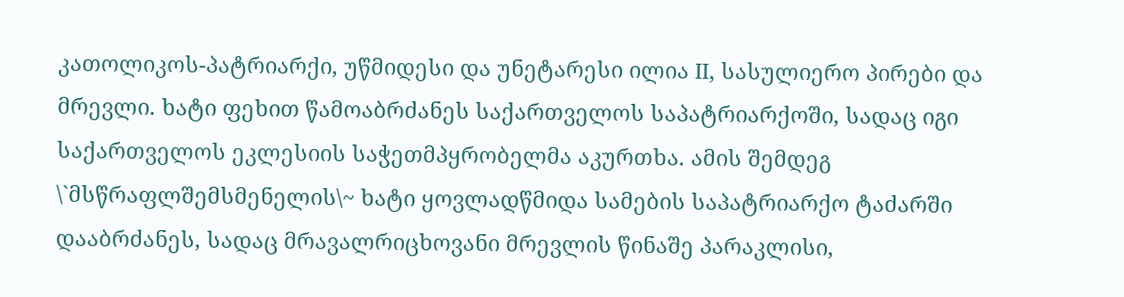კათოლიკოს-პატრიარქი, უწმიდესი და უნეტარესი ილია II, სასულიერო პირები და
მრევლი. ხატი ფეხით წამოაბრძანეს საქართველოს საპატრიარქოში, სადაც იგი
საქართველოს ეკლესიის საჭეთმპყრობელმა აკურთხა. ამის შემდეგ
\`მსწრაფლშემსმენელის\~ ხატი ყოვლადწმიდა სამების საპატრიარქო ტაძარში
დააბრძანეს, სადაც მრავალრიცხოვანი მრევლის წინაშე პარაკლისი,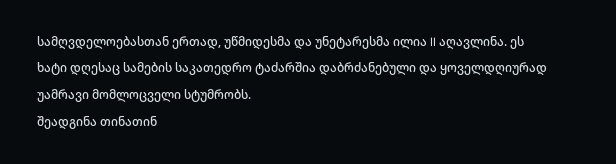სამღვდელოებასთან ერთად, უწმიდესმა და უნეტარესმა ილია II აღავლინა. ეს
ხატი დღესაც სამების საკათედრო ტაძარშია დაბრძანებული და ყოველდღიურად
უამრავი მომლოცველი სტუმრობს.
შეადგინა თინათინ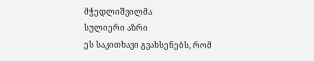მჭედლიშვილმა
სულიერი აზრი
ეს საკითხავი გვახსენებს, რომ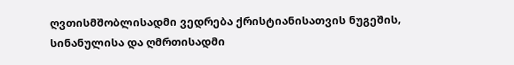ღვთისმშობლისადმი ვედრება ქრისტიანისათვის ნუგეშის, სინანულისა და ღმრთისადმი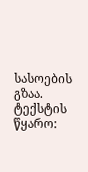სასოების გზაა.
ტექსტის წყარო: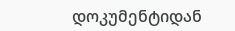დოკუმენტიდან